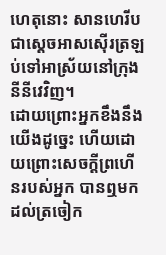ហេតុនោះ សានហេរីប ជាស្តេចអាសស៊ើរត្រឡប់ទៅអាស្រ័យនៅក្រុងនីនីវេវិញ។
ដោយព្រោះអ្នកខឹងនឹងយើងដូច្នេះ ហើយដោយព្រោះសេចក្ដីព្រហើនរបស់អ្នក បានឮមកដល់ត្រចៀក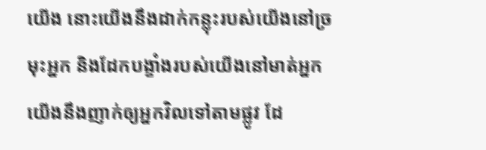យើង នោះយើងនឹងដាក់កន្លុះរបស់យើងនៅច្រមុះអ្នក និងដែកបង្ខាំងរបស់យើងនៅមាត់អ្នក យើងនឹងញាក់ឲ្យអ្នកវិលទៅតាមផ្លូវ ដែ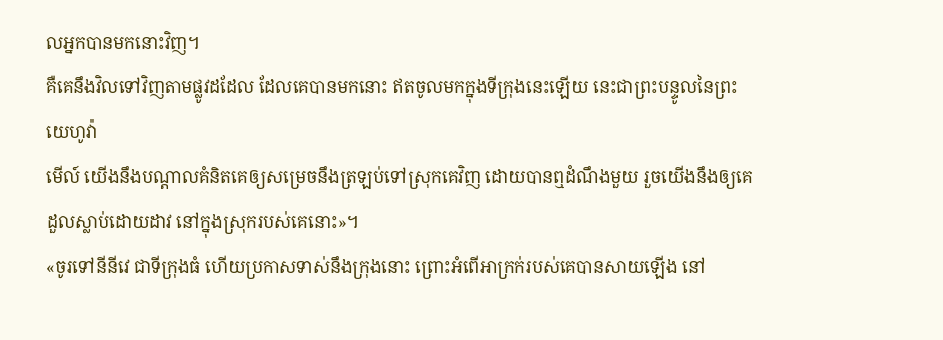លអ្នកបានមកនោះវិញ។
គឺគេនឹងវិលទៅវិញតាមផ្លូវដដែល ដែលគេបានមកនោះ ឥតចូលមកក្នុងទីក្រុងនេះឡើយ នេះជាព្រះបន្ទូលនៃព្រះយេហូវ៉ា
មើល៍ យើងនឹងបណ្ដាលគំនិតគេឲ្យសម្រេចនឹងត្រឡប់ទៅស្រុកគេវិញ ដោយបានឮដំណឹងមួយ រួចយើងនឹងឲ្យគេដួលស្លាប់ដោយដាវ នៅក្នុងស្រុករបស់គេនោះ»។
«ចូរទៅនីនីវេ ជាទីក្រុងធំ ហើយប្រកាសទាស់នឹងក្រុងនោះ ព្រោះអំពើអាក្រក់របស់គេបានសាយឡើង នៅ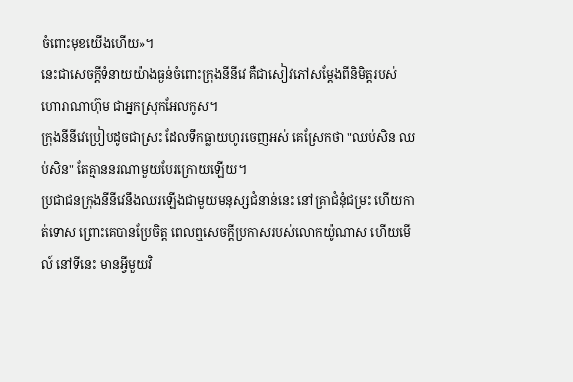ចំពោះមុខយើងហើយ»។
នេះជាសេចក្ដីទំនាយយ៉ាងធ្ងន់ចំពោះក្រុងនីនីវេ គឺជាសៀវភៅសម្ដែងពីនិមិត្តរបស់ហោរាណាហ៊ុម ជាអ្នកស្រុកអែលកូស។
ក្រុងនីនីវេប្រៀបដូចជាស្រះ ដែលទឹកធ្លាយហូរចេញអស់ គេស្រែកថា "ឈប់សិន ឈប់សិន" តែគ្មាននរណាមួយបែរក្រោយឡើយ។
ប្រជាជនក្រុងនីនីវេនឹងឈរឡើងជាមួយមនុស្សជំនាន់នេះ នៅគ្រាជំនុំជម្រះ ហើយកាត់ទោស ព្រោះគេបានប្រែចិត្ត ពេលឮសេចក្តីប្រកាសរបស់លោកយ៉ូណាស ហើយមើល៍ នៅទីនេះ មានអ្វីមួយវិ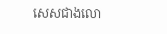សេសជាងលោ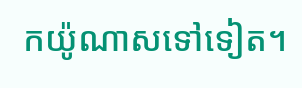កយ៉ូណាសទៅទៀត។